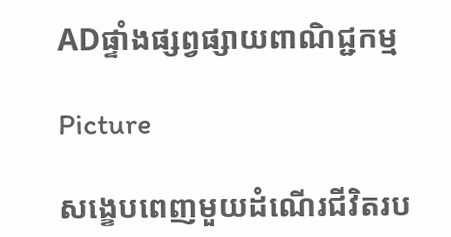ADផ្ទាំងផ្សព្វផ្សាយពាណិជ្ជកម្ម

Picture

សង្ខេបពេញមួយដំណើរជីវិតរប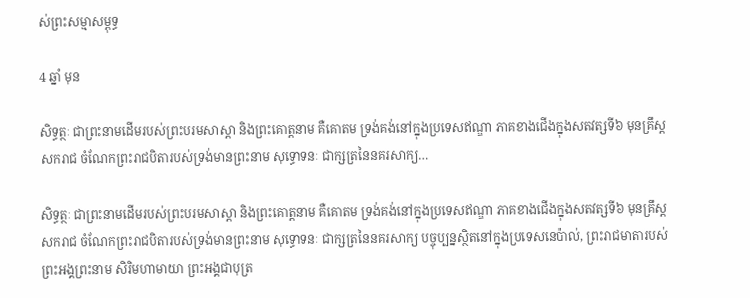ស់ព្រះសម្មាសម្ពុទ្ធ

4 ឆ្នាំ មុន

សិទ្ធត្ថៈ ជាព្រះនាមដើមរបស់ព្រះបរមសាស្តា និងព្រះគោត្តនាម គឺគោតម ទ្រង់គង់នៅក្នុងប្រទេសឥណ្ឌា ភាគខាងជើងក្នុងសតវត្សទី៦ មុនគ្រឹស្ដសករាជ ចំណែកព្រះរាជបិតារបស់ទ្រង់មានព្រះនាម សុទ្ធោទនៈ ជាក្សត្រនៃនគរសាក្យ…

សិទ្ធត្ថៈ ជាព្រះនាមដើមរបស់ព្រះបរមសាស្តា និងព្រះគោត្តនាម គឺគោតម ទ្រង់គង់នៅក្នុងប្រទេសឥណ្ឌា ភាគខាងជើងក្នុងសតវត្សទី៦ មុនគ្រឹស្ដសករាជ ចំណែកព្រះរាជបិតារបស់ទ្រង់មានព្រះនាម សុទ្ធោទនៈ ជាក្សត្រនៃនគរសាក្យ បច្ចុប្បន្នស្ថិតនៅក្នុងប្រទេសនេប៉ាល់, ព្រះរាជមាតារបស់ព្រះអង្គព្រះនាម សិរិមហាមាយា ព្រះអង្គជាបុត្រ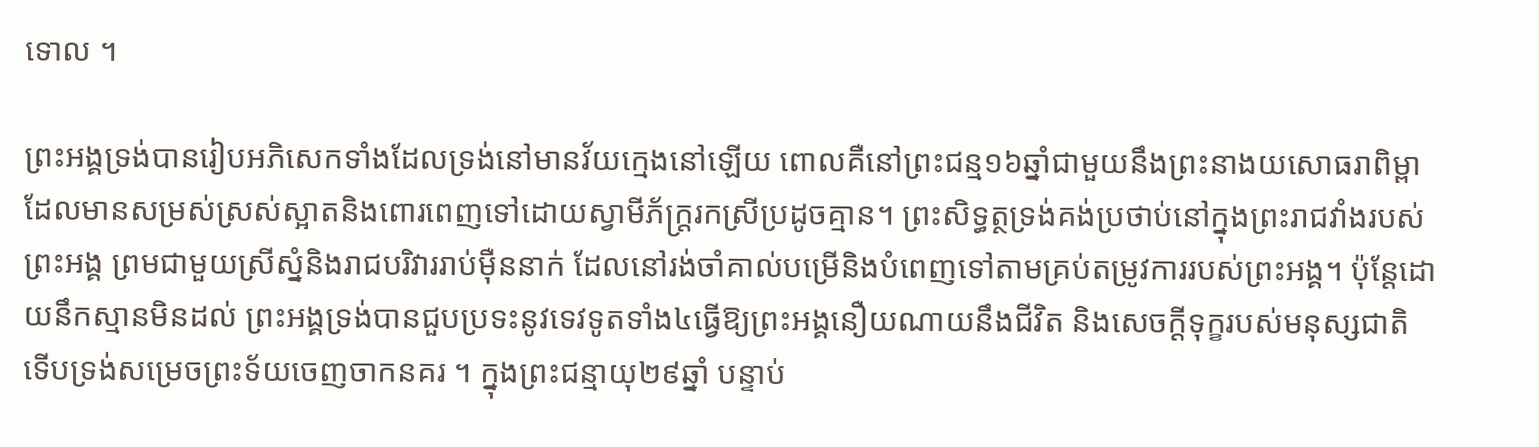ទោល ។

ព្រះអង្គទ្រង់បានរៀបអភិសេកទាំងដែលទ្រង់នៅមានវ័យក្មេងនៅឡើយ ពោលគឺនៅព្រះជន្ម១៦ឆ្នាំជាមួយនឹងព្រះនាងយសោធរាពិម្ពា ដែលមានសម្រស់ស្រស់ស្អាតនិងពោរពេញទៅដោយស្វាមីភ័ក្ត្ររកស្រីប្រដូចគ្មាន។ ព្រះសិទ្ធត្ថទ្រង់គង់ប្រថាប់នៅក្នុងព្រះរាជវាំងរបស់ព្រះអង្គ ព្រមជាមួយស្រីស្នំនិងរាជបរិវាររាប់ម៉ឺននាក់ ដែលនៅរង់ចាំគាល់បម្រើនិងបំពេញទៅតាមគ្រប់តម្រូវការរបស់ព្រះអង្គ។ ប៉ុន្តែដោយនឹកស្មានមិនដល់ ព្រះអង្គទ្រង់បានជួបប្រទះនូវទេវទូតទាំង៤ធ្វើឱ្យព្រះអង្គនឿយណាយនឹងជីវិត និងសេចក្ដីទុក្ខរបស់មនុស្សជាតិ ទើបទ្រង់សម្រេចព្រះទ័យចេញចាកនគរ ។ ក្នុងព្រះជន្មាយុ២៩ឆ្នាំ បន្ទាប់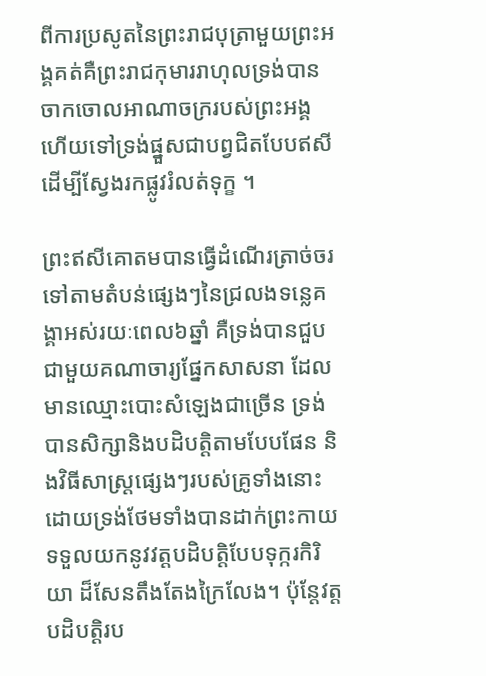ពីការប្រសូតនៃព្រះរាជបុត្រាមួយព្រះអង្គគត់គឺព្រះរាជកុមាររាហុលទ្រង់បានចាកចោលអាណាចក្ររបស់ព្រះអង្គ ហើយទៅទ្រង់ផ្នួសជាបព្វជិតបែបឥសី ដើម្បីស្វែងរកផ្លូវរំលត់ទុក្ខ ។

ព្រះឥសីគោតមបានធ្វើដំណើរត្រាច់ចរទៅតាមតំបន់ផ្សេងៗនៃជ្រលងទន្លេគង្គាអស់រយៈពេល៦ឆ្នាំ គឺទ្រង់បានជួបជាមួយគណាចារ្យផ្នែកសាសនា ដែលមានឈ្មោះបោះសំឡេងជាច្រើន ទ្រង់បានសិក្សានិងបដិបត្តិតាមបែបផែន និងវិធីសាស្ត្រផ្សេងៗរបស់គ្រូទាំងនោះ ដោយទ្រង់ថែមទាំងបានដាក់ព្រះកាយទទួលយកនូវវត្តបដិបត្តិបែបទុក្ករកិរិយា ដ៏សែនតឹងតែងក្រៃលែង។ ប៉ុន្តែវត្តបដិបត្តិរប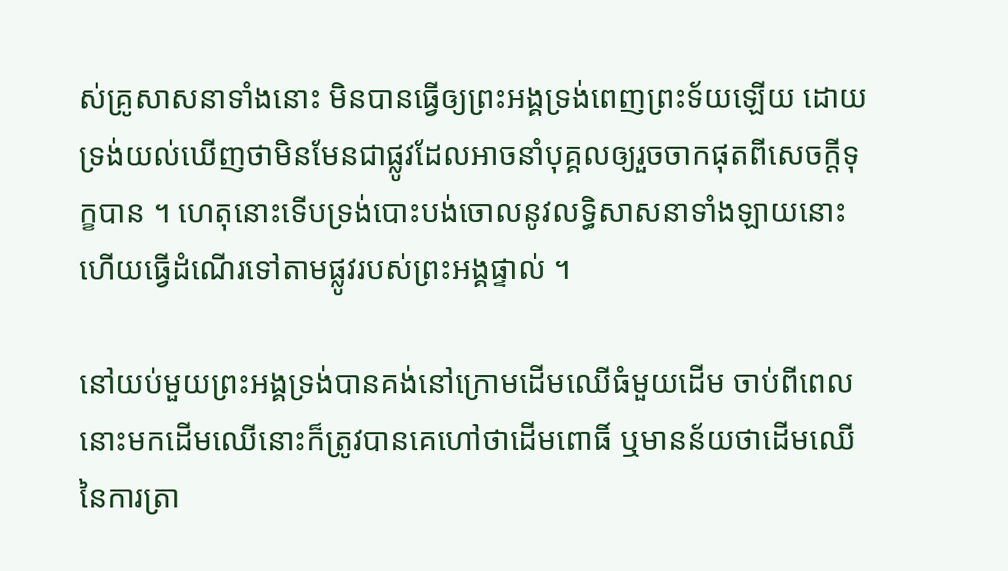ស់គ្រូសាសនាទាំងនោះ មិនបានធ្វើឲ្យព្រះអង្គទ្រង់ពេញព្រះទ័យឡើយ ដោយទ្រង់យល់ឃើញថាមិនមែនជាផ្លូវដែលអាចនាំបុគ្គលឲ្យរួចចាកផុតពីសេចក្ដីទុក្ខបាន ។ ហេតុនោះទើបទ្រង់បោះបង់ចោលនូវលទ្ធិសាសនាទាំងឡាយនោះ ហើយធ្វើដំណើរទៅតាមផ្លូវរបស់ព្រះអង្គផ្ទាល់ ។

នៅយប់មួយព្រះអង្គទ្រង់បានគង់នៅក្រោមដើមឈើធំមួយដើម ចាប់ពីពេលនោះមកដើមឈើនោះក៏ត្រូវបានគេហៅថាដើមពោធិ៍ ឬមានន័យថាដើមឈើនៃការត្រា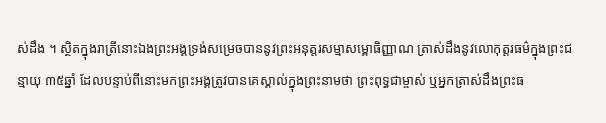ស់ដឹង ។ ស្ថិតក្នុងរាត្រីនោះឯងព្រះអង្គទ្រង់សម្រេចបាននូវព្រះអនុត្តរសម្មាសម្ពោធិញ្ញាណ ត្រាស់ដឹងនូវលោកុត្តរធម៌ក្នុងព្រះជន្មាយុ ៣៥ឆ្នាំ ដែលបន្ទាប់ពីនោះមកព្រះអង្គត្រូវបានគេស្គាល់ក្នុងព្រះនាមថា ព្រះពុទ្ធជាម្ចាស់ ឬអ្នកត្រាស់ដឹងព្រះធ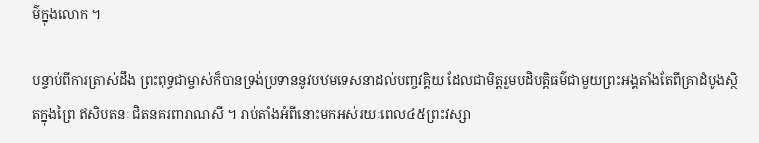ម៌ក្នុងលោក ។

បន្ទាប់ពីការត្រាស់ដឹង ព្រះពុទ្ធជាម្ចាស់ក៏បានទ្រង់ប្រទាននូវបឋមទេសនាដល់បញ្ចវគ្គិយ ដែលជាមិត្តរួមបដិបត្តិធម៌ជាមួយព្រះអង្គតាំងតែពីគ្រាដំបូងស្ថិតក្នុងព្រៃ ឥសិបតនៈ ជិតនគរពារាណសី ។ រាប់តាំងអំពីនោះមកអស់រយៈពេល៤៥ព្រះវស្សា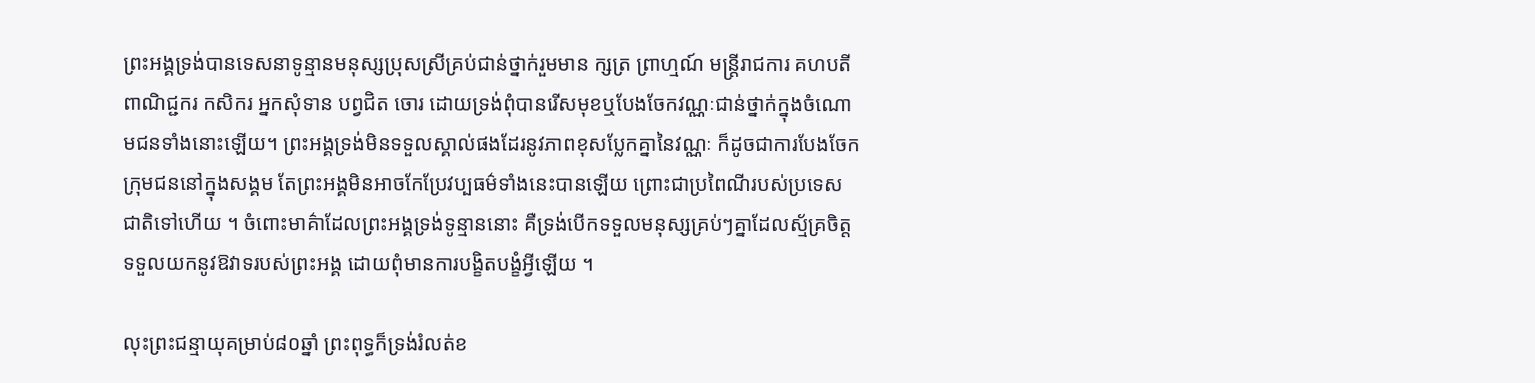ព្រះអង្គទ្រង់បានទេសនាទូន្មានមនុស្សប្រុសស្រីគ្រប់ជាន់ថ្នាក់រួមមាន ក្សត្រ ព្រាហ្មណ៍ មន្ត្រីរាជការ គហបតី ពាណិជ្ជករ កសិករ អ្នកសុំទាន បព្វជិត ចោរ ដោយទ្រង់ពុំបានរើសមុខឬបែងចែកវណ្ណៈជាន់ថ្នាក់ក្នុងចំណោមជនទាំងនោះឡើយ។ ព្រះអង្គទ្រង់មិនទទួលស្គាល់ផងដែរនូវភាពខុសប្លែកគ្នានៃវណ្ណៈ ក៏ដូចជាការបែងចែកក្រុមជននៅក្នុងសង្គម តែព្រះអង្គមិនអាចកែប្រែវប្បធម៌ទាំងនេះបានឡើយ ព្រោះជាប្រពៃណីរបស់ប្រទេសជាតិទៅហើយ ។ ចំពោះមាគ៌ាដែលព្រះអង្គទ្រង់ទូន្មាននោះ គឺទ្រង់បើកទទួលមនុស្សគ្រប់ៗគ្នាដែលស្ម័គ្រចិត្តទទួលយកនូវឱវាទរបស់ព្រះអង្គ ដោយពុំមានការបង្ខិតបង្ខំអ្វីឡើយ ។

លុះព្រះជន្មាយុគម្រាប់៨០ឆ្នាំ ព្រះពុទ្ធក៏ទ្រង់រំលត់ខ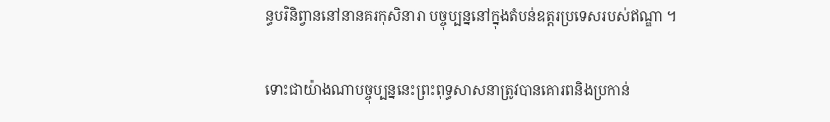ន្ធបរិនិព្វាននៅនានគរកុសិនារា បច្ចុប្បន្ននៅក្នុងតំបន់ឧត្ដរប្រទេសរបស់ឥណ្ឌា ។

ទោះជាយ៉ាងណាបច្ចុប្បន្ននេះព្រះពុទ្ធសាសនាត្រូវបានគោរពនិងប្រកាន់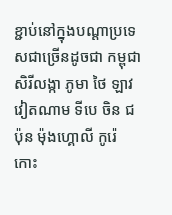ខ្ជាប់នៅក្នុងបណ្ដាប្រទេសជាច្រើនដូចជា កម្ពុជា សិរីលង្កា ភូមា ថៃ ឡាវ វៀតណាម ទីបេ ចិន ជប៉ុន ម៉ុងហ្គោលី កូរ៉េ កោះ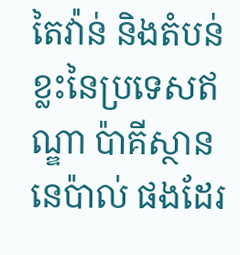តៃវ៉ាន់ និងតំបន់ខ្លះនៃប្រទេសឥណ្ឌា ប៉ាគីស្ថាន នេប៉ាល់ ផងដែរ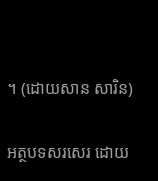។ (ដោយសាន សារិន)

អត្ថបទសរសេរ ដោយ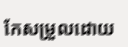កែសម្រួលដោយ